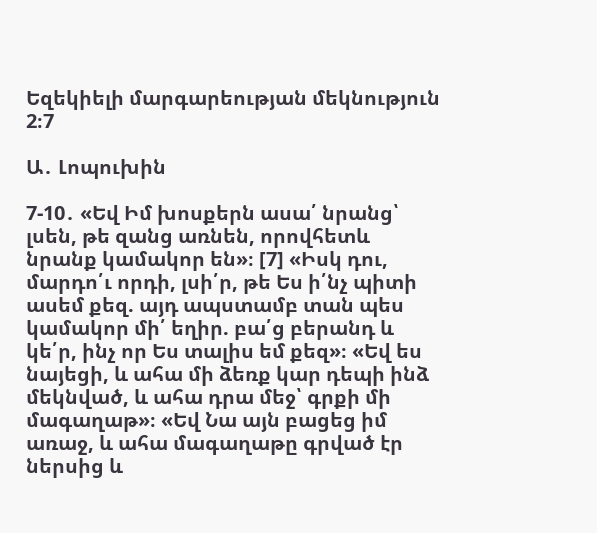Եզեկիելի մարգարեության մեկնություն 2։7

Ա․ Լոպուխին

7-10․ «Եվ Իմ խոսքերն ասա՛ նրանց՝ լսեն, թե զանց առնեն, որովհետև նրանք կամակոր են»։ [7] «Իսկ դու, մարդո՛ւ որդի, լսի՛ր, թե Ես ի՛նչ պիտի ասեմ քեզ. այդ ապստամբ տան պես կամակոր մի՛ եղիր. բա՛ց բերանդ և կե՛ր, ինչ որ Ես տալիս եմ քեզ»։ «Եվ ես նայեցի, և ահա մի ձեռք կար դեպի ինձ մեկնված, և ահա դրա մեջ՝ գրքի մի մագաղաթ»։ «Եվ Նա այն բացեց իմ առաջ, և ահա մագաղաթը գրված էր ներսից և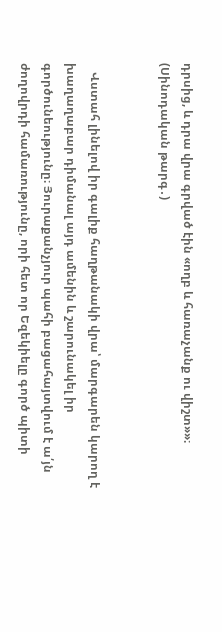դրսից, և դրա վրա գրված էին «ողբ և հառաչանք ու վիշտ»»։ (Սինոդական թարգ․)


   Վստահ լինելով իր գալիք հաղթանակի վրա՝ մարգարեն կարող է խաղաղաբար դիմանալ այդ ամենին և շարունակել իր գործունեությունը։ Յուրաքանչյուր պահի բացահայտվում է ա՛յն ժողովրդի համառությունը, որի հետ որ Եզեկիելը գործ պիտի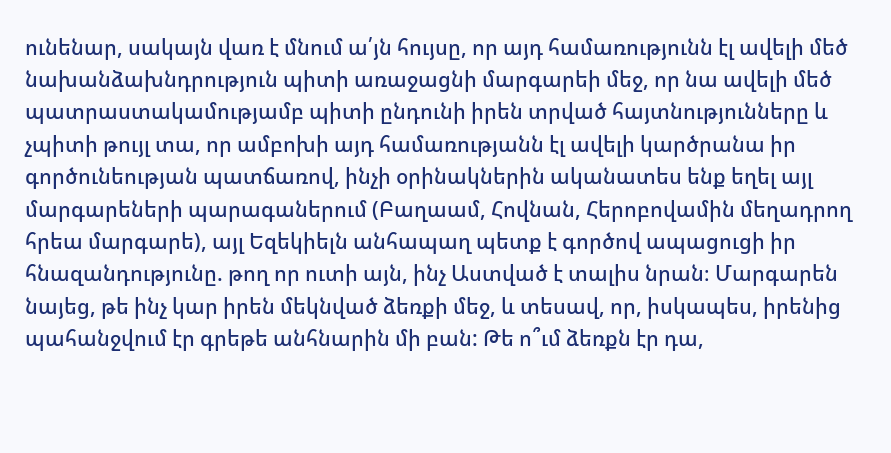ունենար, սակայն վառ է մնում ա՛յն հույսը, որ այդ համառությունն էլ ավելի մեծ նախանձախնդրություն պիտի առաջացնի մարգարեի մեջ, որ նա ավելի մեծ պատրաստակամությամբ պիտի ընդունի իրեն տրված հայտնությունները և չպիտի թույլ տա, որ ամբոխի այդ համառությանն էլ ավելի կարծրանա իր գործունեության պատճառով, ինչի օրինակներին ականատես ենք եղել այլ մարգարեների պարագաներում (Բաղաամ, Հովնան, Հերոբովամին մեղադրող հրեա մարգարե), այլ Եզեկիելն անհապաղ պետք է գործով ապացուցի իր հնազանդությունը. թող որ ուտի այն, ինչ Աստված է տալիս նրան։ Մարգարեն նայեց, թե ինչ կար իրեն մեկնված ձեռքի մեջ, և տեսավ, որ, իսկապես, իրենից պահանջվում էր գրեթե անհնարին մի բան: Թե ո՞ւմ ձեռքն էր դա,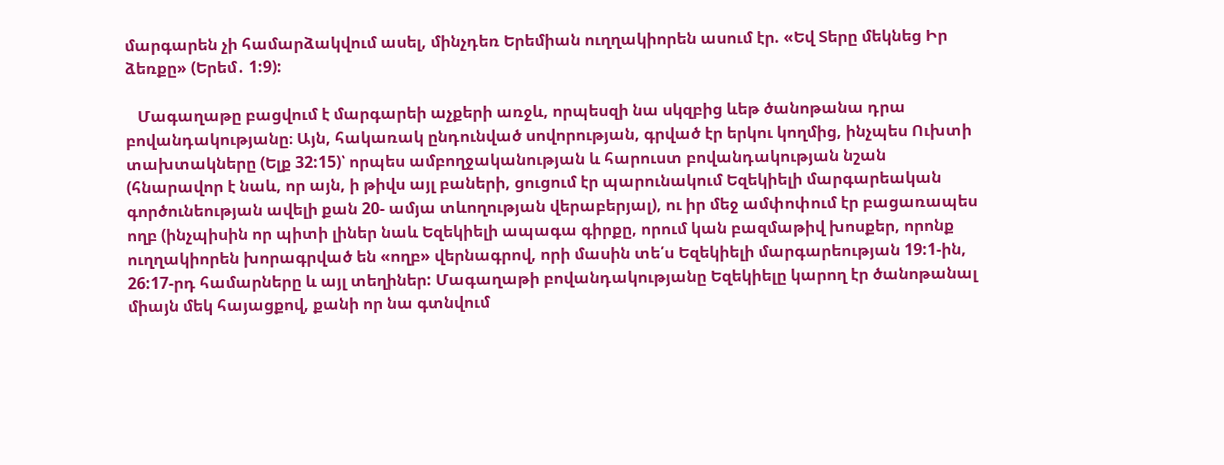մարգարեն չի համարձակվում ասել, մինչդեռ Երեմիան ուղղակիորեն ասում էր. «Եվ Տերը մեկնեց Իր ձեռքը» (Երեմ․ 1:9):

   Մագաղաթը բացվում է մարգարեի աչքերի առջև, որպեսզի նա սկզբից ևեթ ծանոթանա դրա բովանդակությանը։ Այն, հակառակ ընդունված սովորության, գրված էր երկու կողմից, ինչպես Ուխտի տախտակները (Ելք 32:15)՝ որպես ամբողջականության և հարուստ բովանդակության նշան (հնարավոր է նաև, որ այն, ի թիվս այլ բաների, ցուցում էր պարունակում Եզեկիելի մարգարեական գործունեության ավելի քան 20- ամյա տևողության վերաբերյալ), ու իր մեջ ամփոփում էր բացառապես ողբ (ինչպիսին որ պիտի լիներ նաև Եզեկիելի ապագա գիրքը, որում կան բազմաթիվ խոսքեր, որոնք ուղղակիորեն խորագրված են «ողբ» վերնագրով, որի մասին տե՛ս Եզեկիելի մարգարեության 19:1-ին, 26:17-րդ համարները և այլ տեղիներ: Մագաղաթի բովանդակությանը Եզեկիելը կարող էր ծանոթանալ միայն մեկ հայացքով, քանի որ նա գտնվում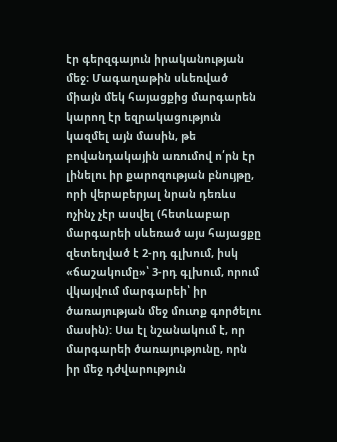էր գերզգայուն իրականության մեջ։ Մագաղաթին սևեռված միայն մեկ հայացքից մարգարեն կարող էր եզրակացություն կազմել այն մասին, թե բովանդակային առումով ո՛րն էր լինելու իր քարոզության բնույթը, որի վերաբերյալ նրան դեռևս ոչինչ չէր ասվել (հետևաբար մարգարեի սևեռած այս հայացքը զետեղված է 2-րդ գլխում, իսկ «ճաշակումը»՝ 3-րդ գլխում, որում վկայվում մարգարեի՝ իր ծառայության մեջ մուտք գործելու մասին): Սա էլ նշանակում է, որ մարգարեի ծառայությունը, որն իր մեջ դժվարություն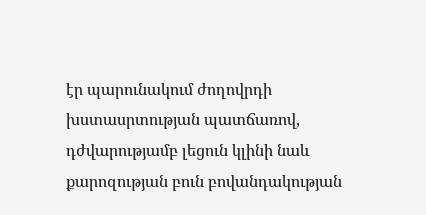էր պարունակում ժողովրդի խստասրտության պատճառով, դժվարությամբ լեցուն կլինի նաև քարոզության բուն բովանդակության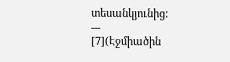տեսանկյունից:
---
[7](Էջմիածին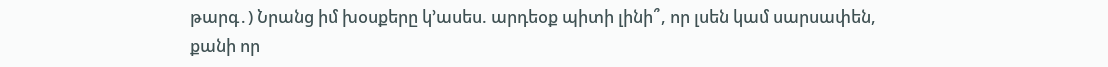թարգ․) Նրանց իմ խօսքերը կ՚ասես. արդեօք պիտի լինի՞, որ լսեն կամ սարսափեն, քանի որ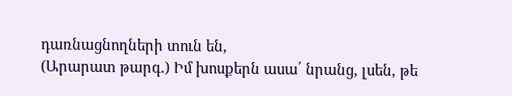դառնացնողների տուն են,
(Արարատ թարգ․) Իմ խոսքերն ասա՛ նրանց, լսեն, թե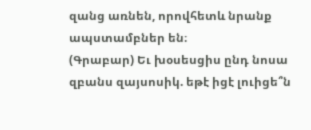զանց առնեն, որովհետև նրանք ապստամբներ են։
(Գրաբար) Եւ խօսեսցիս ընդ նոսա զբանս զայսոսիկ. եթէ իցէ լուիցե՞ն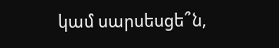կամ սարսեսցե՞ն,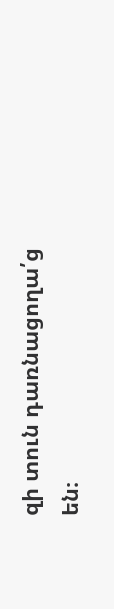զի տուն դառնացողա՛ց են։